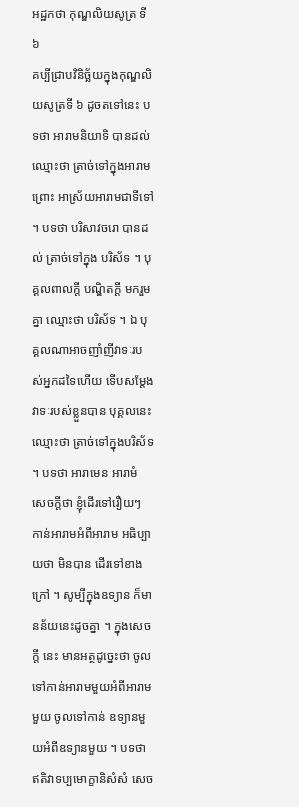អដ្ឋកថា កុណ្ឌលិយសូត្រ ទី ៦
គប្បីជ្រាបវិនិច្ឆ័យក្នុងកុណ្ឌលិយសូត្រទី ៦ ដូចតទៅនេះ បទថា អារាមនិយាទិ បានដល់ ឈ្មោះថា ត្រាច់ទៅក្នុងអារាម ព្រោះ អាស្រ័យអារាមជាទីទៅ ។ បទថា បរិសាវចរោ បានដល់ ត្រាច់ទៅក្នុង បរិស័ទ ។ បុគ្គលពាលក្តី បណ្ឌិតក្តី មករួមគ្នា ឈ្មោះថា បរិស័ទ ។ ឯ បុគ្គលណាអាចញាំញីវាទៈរបស់អ្នកដទៃហើយ ទើបសម្តែងវាទៈរបស់ខ្លួនបាន បុគ្គលនេះឈ្មោះថា ត្រាច់ទៅក្នុងបរិស័ទ ។ បទថា អារាមេន អារាមំ សេចក្តីថា ខ្ញុំដើរទៅរឿយៗ កាន់អារាមអំពីអារាម អធិប្បាយថា មិនបាន ដើរទៅខាងក្រៅ ។ សូម្បីក្នុងឧទ្យាន ក៏មានន័យនេះដូចគ្នា ។ ក្នុងសេចក្តី នេះ មានអត្ថដូច្នេះថា ចូលទៅកាន់អារាមមួយអំពីអារាមមួយ ចូលទៅកាន់ ឧទ្យានមួយអំពីឧទ្យានមួយ ។ បទថា ឥតិវាទប្បមោក្ខានិសំសំ សេច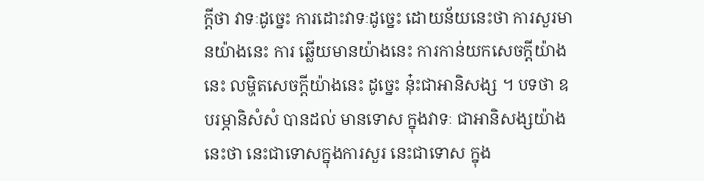ក្តីថា វាទៈដូច្នេះ ការដោះវាទៈដូច្នេះ ដោយន័យនេះថា ការសួរមានយ៉ាងនេះ ការ ឆ្លើយមានយ៉ាងនេះ ការកាន់យកសេចក្តីយ៉ាងនេះ លម្ហិតសេចក្តីយ៉ាងនេះ ដូច្នេះ នុ៎ះជាអានិសង្ស ។ បទថា ឧបរម្ភានិសំសំ បានដល់ មានទោស ក្នុងវាទៈ ជាអានិសង្សយ៉ាងនេះថា នេះជាទោសក្នុងការសួរ នេះជាទោស ក្នុង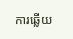ការឆ្លើយ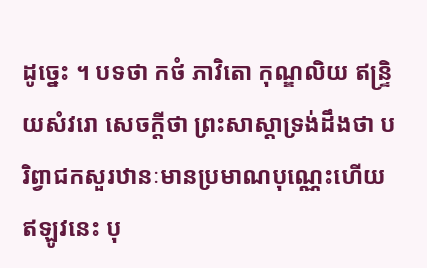ដូច្នេះ ។ បទថា កថំ ភាវិតោ កុណ្ឌលិយ ឥន្ទ្រិយសំវរោ សេចក្តីថា ព្រះសាស្តាទ្រង់ដឹងថា បរិព្វាជកសួរឋានៈមានប្រមាណបុណ្ណេះហើយ ឥឡូវនេះ បុ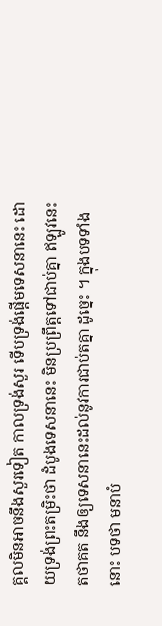គ្គលមិនអាចនឹងសួរទៀត កាលទ្រង់សួរ ទើបទ្រង់ផ្តើមទេសនានេះ ដោយទ្រង់ព្រះតម្រិះថា ដំបូងទេសនានេះ មិនប្រព្រឹត្តទៅជាប់គ្នា ឥឡូវនេះ តថាគត នឹងឲ្យទេសនានេះដល់នូវការជាប់តគ្នា ដូច្នេះ ។ ក្នុងបទទាំងនោះ បទថា មនាបំ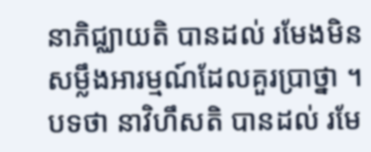នាភិជ្ឈាយតិ បានដល់ រមែងមិន សម្លឹងអារម្មណ៍ដែលគួរប្រាថ្នា ។ បទថា នាវិហឹសតិ បានដល់ រមែ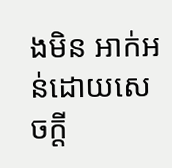ងមិន អាក់អន់ដោយសេចក្តី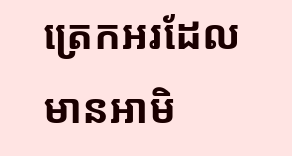ត្រេកអរដែលមានអាមិ